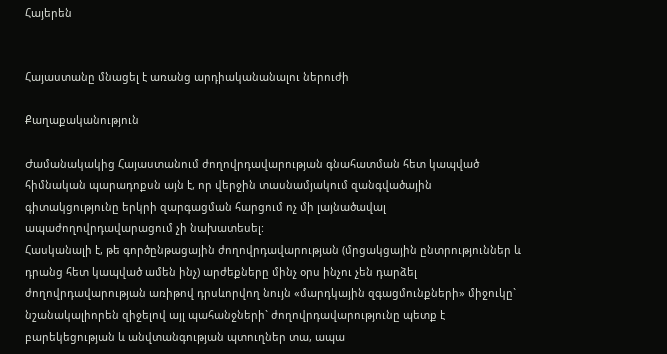Հայերեն


Հայաստանը մնացել է առանց արդիականանալու ներուժի

Քաղաքականություն

Ժամանակակից Հայաստանում ժողովրդավարության գնահատման հետ կապված հիմնական պարադոքսն այն է, որ վերջին տասնամյակում զանգվածային գիտակցությունը երկրի զարգացման հարցում ոչ մի լայնածավալ ապաժողովրդավարացում չի նախատեսել:
Հասկանալի է, թե գործընթացային ժողովրդավարության (մրցակցային ընտրություններ և դրանց հետ կապված ամեն ինչ) արժեքները մինչ օրս ինչու չեն դարձել ժողովրդավարության առիթով դրսևորվող նույն «մարդկային զգացմունքների» միջուկը` նշանակալիորեն զիջելով այլ պահանջների` ժողովրդավարությունը պետք է բարեկեցության և անվտանգության պտուղներ տա, ապա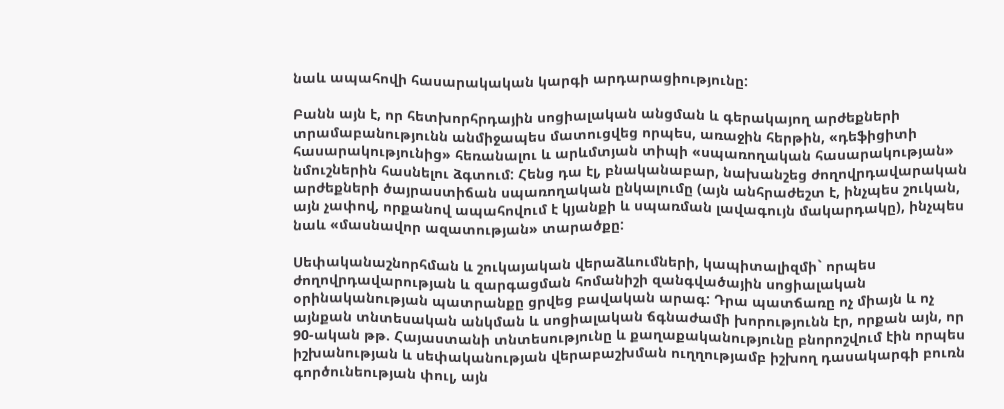նաև ապահովի հասարակական կարգի արդարացիությունը:

Բանն այն է, որ հետխորհրդային սոցիալական անցման և գերակայող արժեքների տրամաբանությունն անմիջապես մատուցվեց որպես, առաջին հերթին, «դեֆիցիտի հասարակությունից» հեռանալու և արևմտյան տիպի «սպառողական հասարակության» նմուշներին հասնելու ձգտում: Հենց դա էլ, բնականաբար, նախանշեց ժողովրդավարական արժեքների ծայրաստիճան սպառողական ընկալումը (այն անհրաժեշտ է, ինչպես շուկան, այն չափով, որքանով ապահովում է կյանքի և սպառման լավագույն մակարդակը), ինչպես նաև «մասնավոր ազատության» տարածքը:

Սեփականաշնորհման և շուկայական վերաձևումների, կապիտալիզմի` որպես ժողովրդավարության և զարգացման հոմանիշի զանգվածային սոցիալական օրինականության պատրանքը ցրվեց բավական արագ: Դրա պատճառը ոչ միայն և ոչ այնքան տնտեսական անկման և սոցիալական ճգնաժամի խորությունն էր, որքան այն, որ 90-ական թթ. Հայաստանի տնտեսությունը և քաղաքականությունը բնորոշվում էին որպես իշխանության և սեփականության վերաբաշխման ուղղությամբ իշխող դասակարգի բուռն գործունեության փուլ, այն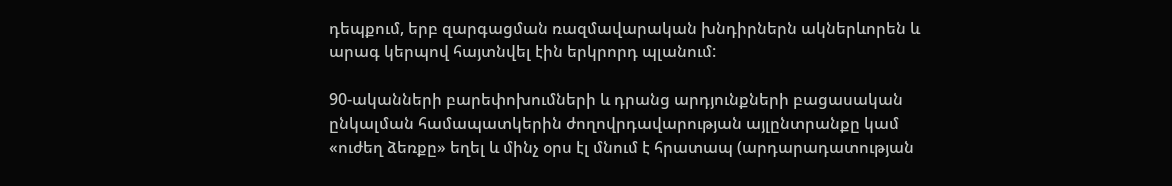դեպքում, երբ զարգացման ռազմավարական խնդիրներն ակներևորեն և արագ կերպով հայտնվել էին երկրորդ պլանում:

90-ականների բարեփոխումների և դրանց արդյունքների բացասական ընկալման համապատկերին ժողովրդավարության այլընտրանքը կամ «ուժեղ ձեռքը» եղել և մինչ օրս էլ մնում է հրատապ (արդարադատության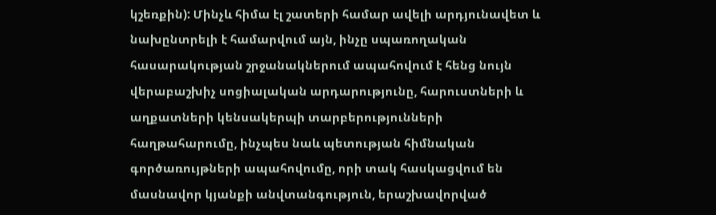կշեռքին): Մինչև հիմա էլ շատերի համար ավելի արդյունավետ և նախընտրելի է համարվում այն, ինչը սպառողական հասարակության շրջանակներում ապահովում է հենց նույն վերաբաշխիչ սոցիալական արդարությունը, հարուստների և աղքատների կենսակերպի տարբերությունների հաղթահարումը, ինչպես նաև պետության հիմնական գործառույթների ապահովումը, որի տակ հասկացվում են մասնավոր կյանքի անվտանգություն, երաշխավորված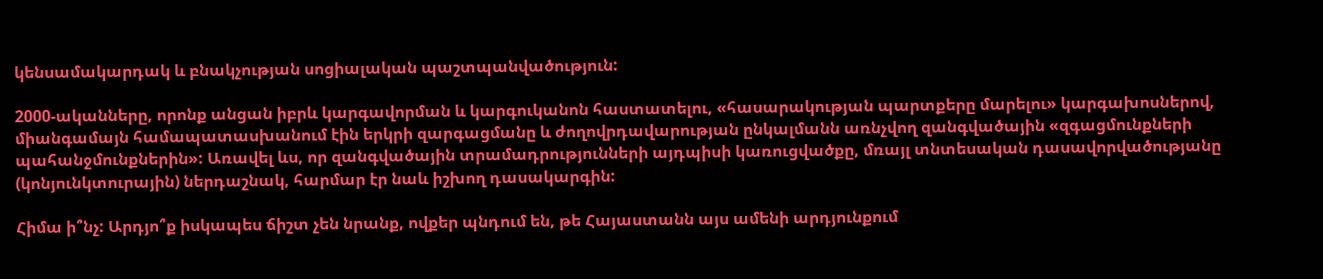կենսամակարդակ և բնակչության սոցիալական պաշտպանվածություն:

2000-ականները, որոնք անցան իբրև կարգավորման և կարգուկանոն հաստատելու, «հասարակության պարտքերը մարելու» կարգախոսներով, միանգամայն համապատասխանում էին երկրի զարգացմանը և ժողովրդավարության ընկալմանն առնչվող զանգվածային «զգացմունքների պահանջմունքներին»: Առավել ևս, որ զանգվածային տրամադրությունների այդպիսի կառուցվածքը, մռայլ տնտեսական դասավորվածությանը (կոնյունկտուրային) ներդաշնակ, հարմար էր նաև իշխող դասակարգին:

Հիմա ի՞նչ: Արդյո՞ք իսկապես ճիշտ չեն նրանք, ովքեր պնդում են, թե Հայաստանն այս ամենի արդյունքում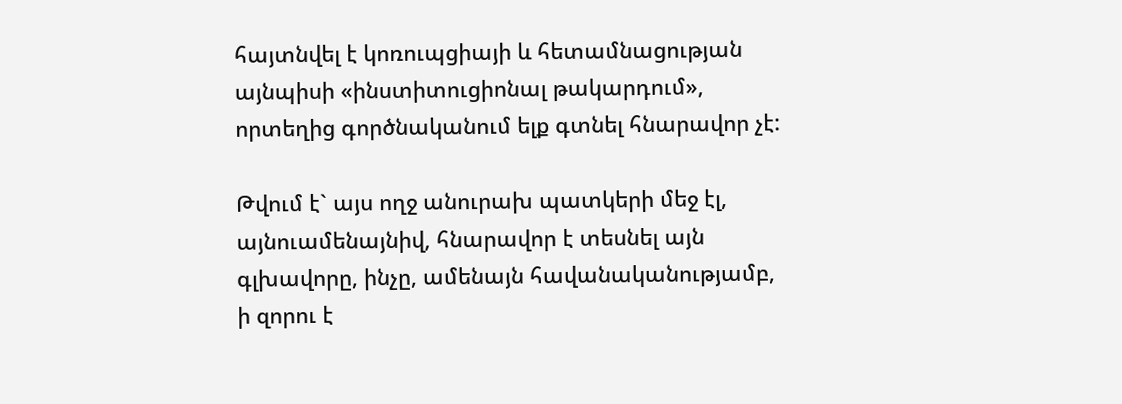հայտնվել է կոռուպցիայի և հետամնացության այնպիսի «ինստիտուցիոնալ թակարդում», որտեղից գործնականում ելք գտնել հնարավոր չէ:

Թվում է` այս ողջ անուրախ պատկերի մեջ էլ, այնուամենայնիվ, հնարավոր է տեսնել այն գլխավորը, ինչը, ամենայն հավանականությամբ, ի զորու է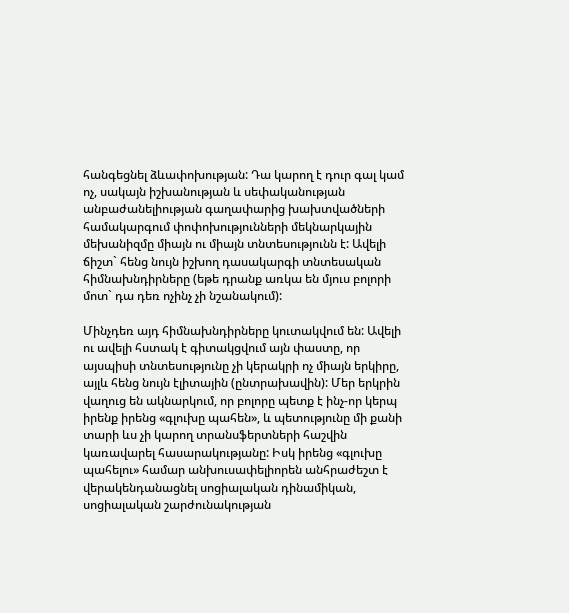հանգեցնել ձևափոխության: Դա կարող է դուր գալ կամ ոչ, սակայն իշխանության և սեփականության անբաժանելիության գաղափարից խախտվածների համակարգում փոփոխությունների մեկնարկային մեխանիզմը միայն ու միայն տնտեսությունն է: Ավելի ճիշտ` հենց նույն իշխող դասակարգի տնտեսական հիմնախնդիրները (եթե դրանք առկա են մյուս բոլորի մոտ` դա դեռ ոչինչ չի նշանակում):

Մինչդեռ այդ հիմնախնդիրները կուտակվում են: Ավելի ու ավելի հստակ է գիտակցվում այն փաստը, որ այսպիսի տնտեսությունը չի կերակրի ոչ միայն երկիրը, այլև հենց նույն էլիտային (ընտրախավին): Մեր երկրին վաղուց են ակնարկում, որ բոլորը պետք է ինչ-որ կերպ իրենք իրենց «գլուխը պահեն», և պետությունը մի քանի տարի ևս չի կարող տրանսֆերտների հաշվին կառավարել հասարակությանը: Իսկ իրենց «գլուխը պահելու» համար անխուսափելիորեն անհրաժեշտ է վերակենդանացնել սոցիալական դինամիկան, սոցիալական շարժունակության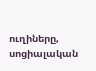ուղիները, սոցիալական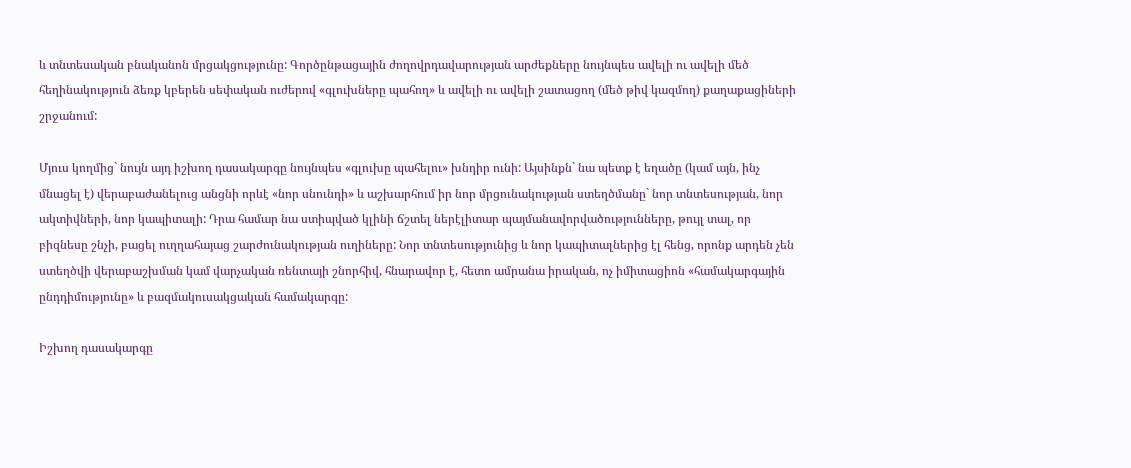և տնտեսական բնականոն մրցակցությունը: Գործընթացային ժողովրդավարության արժեքները նույնպես ավելի ու ավելի մեծ հեղինակություն ձեռք կբերեն սեփական ուժերով «գլուխները պահող» և ավելի ու ավելի շատացող (մեծ թիվ կազմող) քաղաքացիների շրջանում:

Մյուս կողմից` նույն այդ իշխող դասակարգը նույնպես «գլուխը պահելու» խնդիր ունի: Այսինքն` նա պետք է եղածը (կամ այն, ինչ մնացել է) վերաբաժանելուց անցնի որևէ «նոր սնունդի» և աշխարհում իր նոր մրցունակության ստեղծմանը` նոր տնտեսության, նոր ակտիվների, նոր կապիտալի: Դրա համար նա ստիպված կլինի ճշտել ներէլիտար պայմանավորվածությունները, թույլ տալ, որ բիզնեսը շնչի, բացել ուղղահայաց շարժունակության ուղիները: Նոր տնտեսությունից և նոր կապիտալներից էլ հենց, որոնք արդեն չեն ստեղծվի վերաբաշխման կամ վարչական ռենտայի շնորհիվ, հնարավոր է, հետո ամրանա իրական, ոչ իմիտացիոն «համակարգային ընդդիմությունը» և բազմակուսակցական համակարգը:

Իշխող դասակարգը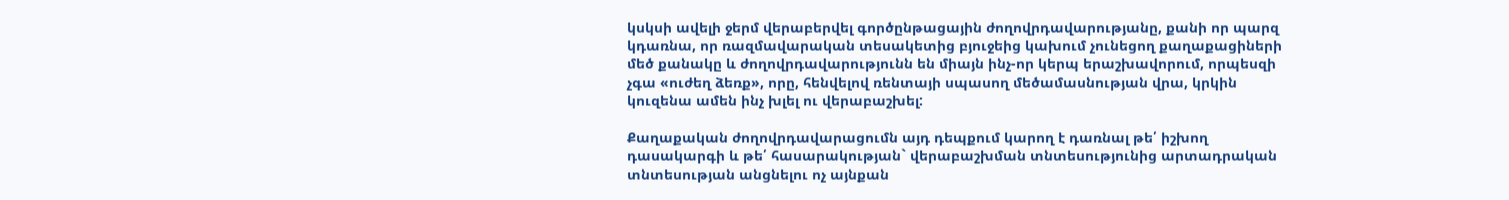կսկսի ավելի ջերմ վերաբերվել գործընթացային ժողովրդավարությանը, քանի որ պարզ կդառնա, որ ռազմավարական տեսակետից բյուջեից կախում չունեցող քաղաքացիների մեծ քանակը և ժողովրդավարությունն են միայն ինչ-որ կերպ երաշխավորում, որպեսզի չգա «ուժեղ ձեռք», որը, հենվելով ռենտայի սպասող մեծամասնության վրա, կրկին կուզենա ամեն ինչ խլել ու վերաբաշխել:

Քաղաքական ժողովրդավարացումն այդ դեպքում կարող է դառնալ թե՛ իշխող դասակարգի և թե՛ հասարակության` վերաբաշխման տնտեսությունից արտադրական տնտեսության անցնելու ոչ այնքան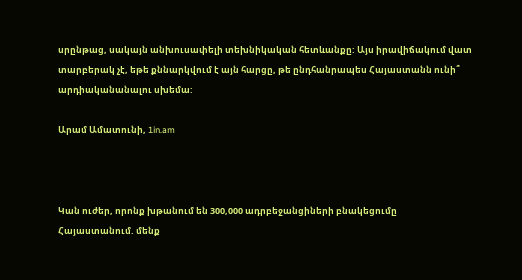սրընթաց, սակայն անխուսափելի տեխնիկական հետևանքը: Այս իրավիճակում վատ տարբերակ չէ, եթե քննարկվում է այն հարցը, թե ընդհանրապես Հայաստանն ունի՞ արդիականանալու սխեմա:

Արամ Ամատունի, 1in.am



Կան ուժեր, որոնք խթանում են 300,000 ադրբեջանցիների բնակեցումը Հայաստանում. մենք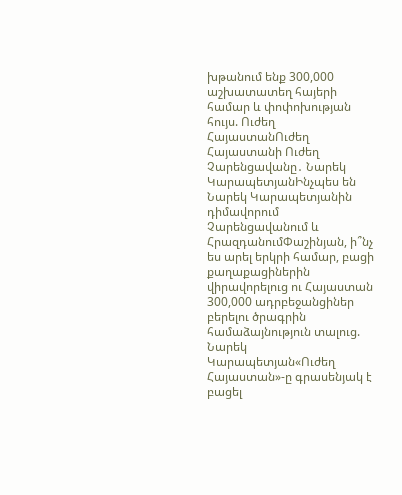խթանում ենք 300,000 աշխատատեղ հայերի համար և փոփոխության հույս. Ուժեղ ՀայաստանՈւժեղ Հայաստանի Ուժեղ Չարենցավանը․ Նարեկ ԿարապետյանԻնչպես են Նարեկ Կարապետյանին դիմավորում Չարենցավանում և ՀրազդանումՓաշինյան, ի՞նչ ես արել երկրի համար, բացի քաղաքացիներին վիրավորելուց ու Հայաստան 300,000 ադրբեջանցիներ բերելու ծրագրին համաձայնություն տալուց. Նարեկ Կարապետյան«Ուժեղ Հայաստան»-ը գրասենյակ է բացել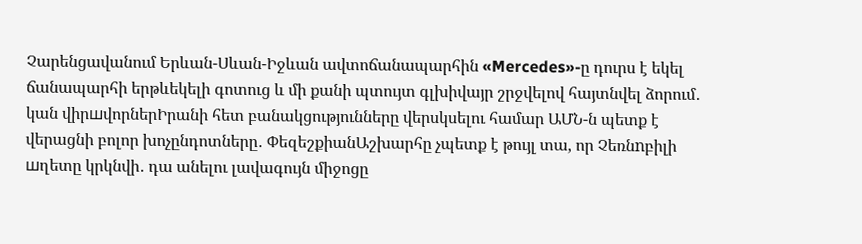Չարենցավանում Երևան-Սևան-Իջևան ավտոճանապարհին «Mercedes»-ը դուրս է եկել ճանապարհի երթևեկելի գոտուց և մի քանի պտույտ գլխիվայր շրջվելով հայտնվել ձորում․ կան վիրшվորներԻրանի հետ բանակցությունները վերսկսելու համար ԱՄՆ-ն պետք է վերացնի բոլոր խոչընդոտները․ ՓեզեշքիանԱշխարհը չպետք է թույլ տա, որ Չեռնnբիլի шղետը կրկնվի․ դա անելու լավագույն միջոցը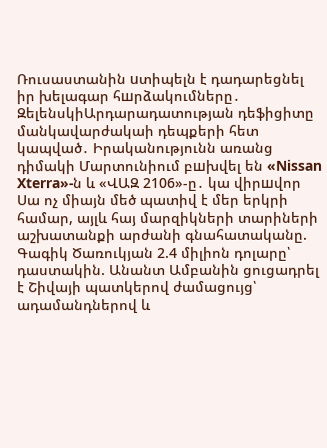Ռուսաստանին uտիպելն է դադարեցնել իր խելագար հшրձակումները․ ԶելենսկիԱրդարադատության դեֆիցիտը մանկավարժակաի դեպքերի հետ կապված․ Իրականությունն առանց դիմակի Մարտունիում բшխվել են «Nissan Xterra»-ն և «ՎԱԶ 2106»-ը․ կա վիրшվոր Սա ոչ միայն մեծ պատիվ է մեր երկրի համար, այլև հայ մարզիկների տարիների աշխատանքի արժանի գնահատականը. Գագիկ Ծառուկյան 2.4 միլիոն դոլարը՝ դաստակին. Անանտ Ամբանին ցուցադրել է Շիվայի պատկերով ժամացույց՝ ադամանդներով և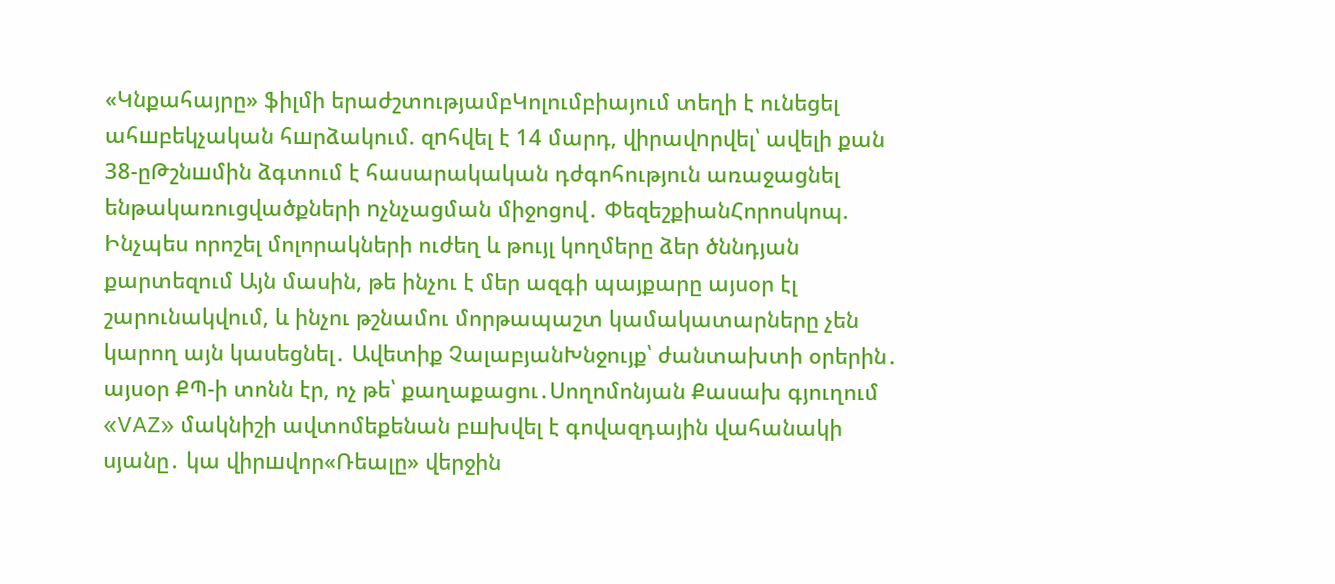«Կնքահայրը» ֆիլմի երաժշտությամբԿոլումբիայում տեղի է ունեցել ահшբեկչական հшրձակում. զnհվել է 14 մարդ, վիրավnրվել՝ ավելի քան 38-ըԹշնшմին ձգտում է հասարակական դժգոհություն առաջացնել ենթակառուցվածքների nչնչացման միջոցով․ ՓեզեշքիանՀորոսկոպ. Ինչպես որոշել մոլորակների ուժեղ և թույլ կողմերը ձեր ծննդյան քարտեզում Այն մասին, թե ինչու է մեր ազգի պայքարը այսօր էլ շարունակվում, և ինչու թշնամու մորթապաշտ կամակատարները չեն կարող այն կասեցնել․ Ավետիք ՉալաբյանԽնջույք՝ ժանտախտի օրերին․ այսօր ՔՊ-ի տոնն էր, ոչ թե՝ քաղաքացու․Սողոմոնյան Քասախ գյուղում «VAZ» մակնիշի ավտոմեքենան բшխվել է գովազդային վահանակի սյանը․ կա վիրшվոր«Ռեալը» վերջին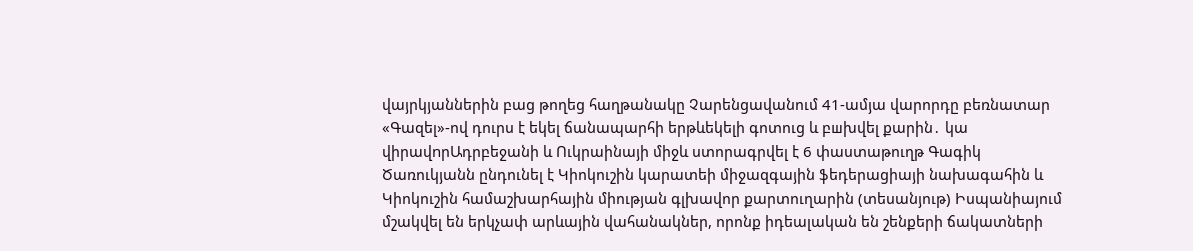վայրկյաններին բաց թողեց հաղթանակը Չարենցավանում 41-ամյա վարորդը բեռնատար «Գազել»-ով դուրս է եկել ճանապարհի երթևեկելի գոտուց և բшխվել քարին․ կա վիրավnրԱդրբեջանի և Ուկրաինայի միջև ստորագրվել է 6 փաստաթուղթ Գագիկ Ծառուկյանն ընդունել է Կիոկուշին կարատեի միջազգային ֆեդերացիայի նախագահին և Կիոկուշին համաշխարհային միության գլխավոր քարտուղարին (տեսանյութ) Իսպանիայում մշակվել են երկչափ արևային վահանակներ, որոնք իդեալական են շենքերի ճակատների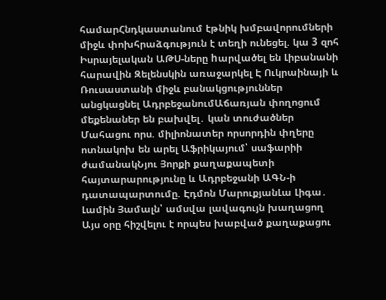համարՀնդկաստանում էթնիկ խմբավորումների միջև փոխհրաձգություն է տեղի ունեցել. կա 3 զոհ Իսրայելական ԱԹՍ-ները hարվածել են Լիբանանի հարավին Զելենսկին առաջարկել Է Ուկրաինայի և Ռուսաստանի միջև բանակցություններ անցկացնել ԱդրբեջանումԱճառյան փողոցում մեքենաներ են բախվել․ կան տուժածներ Մահացու որս. միլիոնատեր որսորդին փղերը ոտնակոխ են արել Աֆրիկայում՝ սաֆարիի ժամանակՆյու Յորքի քաղաքապետի հայտարարությունը և Ադրբեջանի ԱԳՆ-ի դատապարտումը. Էդմոն ՄարուքյանԼա Լիգա․ Լամին Յամալն՝ ամսվա լավագույն խաղացող Այս օրը հիշվելու է որպես խաբված քաղաքացու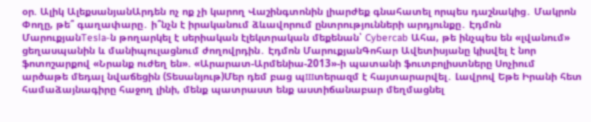օր. Ալիկ ԱլեքսանյանԱրդեն ոչ ոք չի կարող Վաշինգտոնին լիարժեք գնահատել որպես դաշնակից․ Մակրոն Փողը, թե՞ գաղափարը․ ի՞նչն է իրականում ձևավորում ընտրությունների արդյունքը․ Էդմոն ՄարուքյանTesla-ն թողարկել է սերիական էլեկտրական մեքենան՝ Cybercab Ահա, թե ինչպես են «լվանում» ցեղասպանին և մանիպուլացնում ժողովրդին․ Էդմոն ՄարուքյանԳոհար Ավետիսյանը կիսվել է նոր ֆոտոշարքով «Նրանք ուժեղ են». «Արարատ-Արմենիա-2013»-ի պատանի ֆուտբոլիստները Սոչիում արծաթե մեդալ նվաճեցին (Տեսանյութ)Մեր դեմ բաց պшտերազմ է հայտարարվել․ Լավրով Եթե Իրանի հետ համաձայնագիրը հաջող լինի, մենք պատրաստ ենք աստիճանաբար մեղմացնել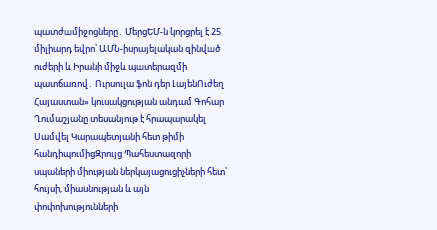պատժшմիջոցները․ ՄերցԵՄ-ն կորցրել է 25 միլիարդ եվրո՝ ԱՄՆ-իսրայելական զինվшծ ուժերի և Իրանի միջև պшտերազմի պատճառով․ Ուրսուլա ֆոն դեր ԼայենՈւժեղ Հայաստան» կուսակցության անդամ Գոհար Ղումաշյանը տեսանյութ է հրապարակել Սամվել Կարապետյանի հետ թիմի հանդիպումիցԶրույց Պահեստազորի սպաների միության ներկայացուցիչների հետ՝ հույսի, միասնության և այն փոփոխությունների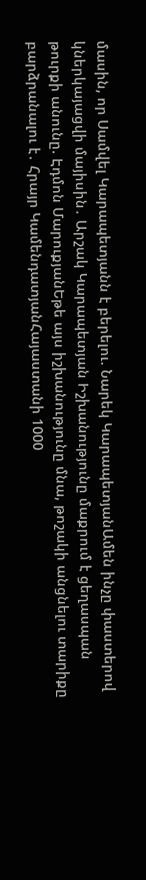մասին, որ Սամվել Կարապետյանն է բերելու. Նարեկ ԿարապետյանԱմեն ինչը փաստերով կներկայացվի մայիսին․ Արշակ Կարապետյան Իշխանությունը մաքրում է ցեղասպան թուրքի անունը. Էդմոն ՄարուքյանԵթե այս իշխանությունը մնա, թոշակի անցնելու տարիքը բարձրանալու է․ Հրայր ԿամենդատյանՀայաստանի 1000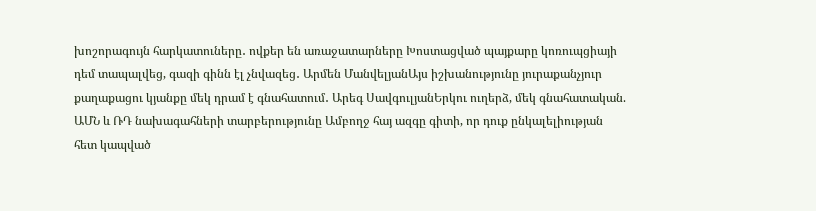խոշորագույն հարկատուները․ ովքեր են առաջատարները Խոստացված պայքարը կոռուպցիայի դեմ տապալվեց, գազի գինն էլ չնվազեց․ Արմեն ՄանվելյանԱյս իշխանությունը յուրաքանչյուր քաղաքացու կյանքը մեկ դրամ է գնահատում․ Արեգ ՍավգուլյանԵրկու ուղերձ, մեկ գնահատական. ԱՄՆ և ՌԴ նախագահների տարբերությունը Ամբողջ հայ ազգը գիտի, որ դուք ընկալելիության հետ կապված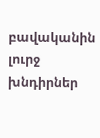բավականին լուրջ խնդիրներ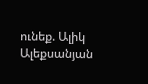ունեք. Ալիկ Ալեքսանյան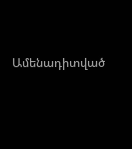Ամենադիտված